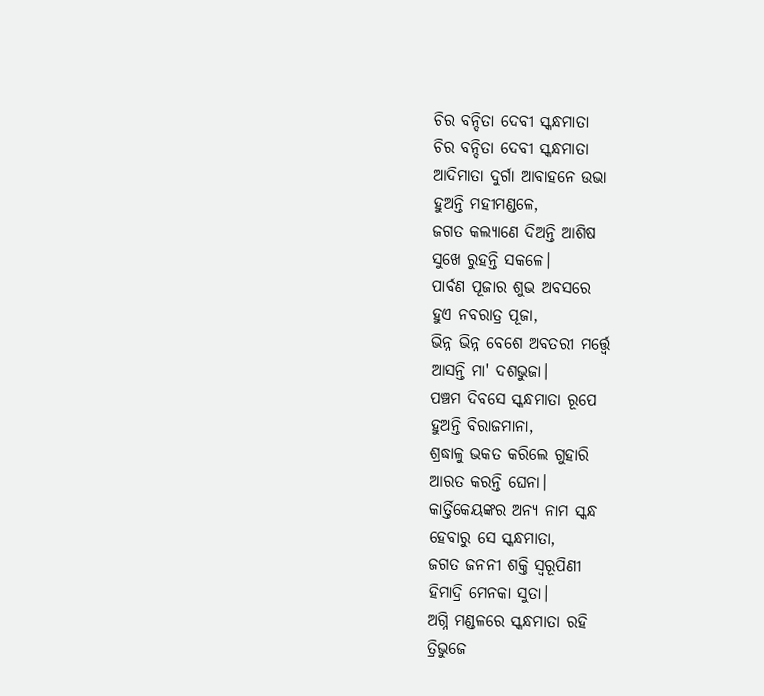ଚିର ବନ୍ଦିତା ଦେବୀ ସ୍କନ୍ଧମାତା
ଚିର ବନ୍ଦିତା ଦେବୀ ସ୍କନ୍ଧମାତା
ଆଦିମାତା ଦୁର୍ଗା ଆବାହନେ ଉଭା
ହୁଅନ୍ତି ମହୀମଣ୍ଡଳେ,
ଜଗତ କଲ୍ୟାଣେ ଦିଅନ୍ତି ଆଶିଷ
ସୁଖେ ରୁହନ୍ତି ସକଳେ।
ପାର୍ବଣ ପୂଜାର ଶୁଭ ଅବସରେ
ହୁଏ ନବରାତ୍ର ପୂଜା,
ଭିନ୍ନ ଭିନ୍ନ ବେଶେ ଅବତରୀ ମର୍ତ୍ତ୍ବେ
ଆସନ୍ତି ମା' ଦଶଭୁଜା।
ପଞ୍ଚମ ଦିବସେ ସ୍କନ୍ଧମାତା ରୂପେ
ହୁଅନ୍ତି ବିରାଜମାନା,
ଶ୍ରଦ୍ଧାଳୁ ଭକତ କରିଲେ ଗୁହାରି
ଆରତ କରନ୍ତି ଘେନା।
କାର୍ତ୍ତିକେୟଙ୍କର ଅନ୍ୟ ନାମ ସ୍କନ୍ଧ
ହେବାରୁ ସେ ସ୍କନ୍ଧମାତା,
ଜଗତ ଜନନୀ ଶକ୍ତି ସ୍ଵରୂପିଣୀ
ହିମାଦ୍ରି ମେନକା ସୁତା।
ଅଗ୍ନି ମଣ୍ଡଳରେ ସ୍କନ୍ଧମାତା ରହି
ତ୍ରିଭୁଜେ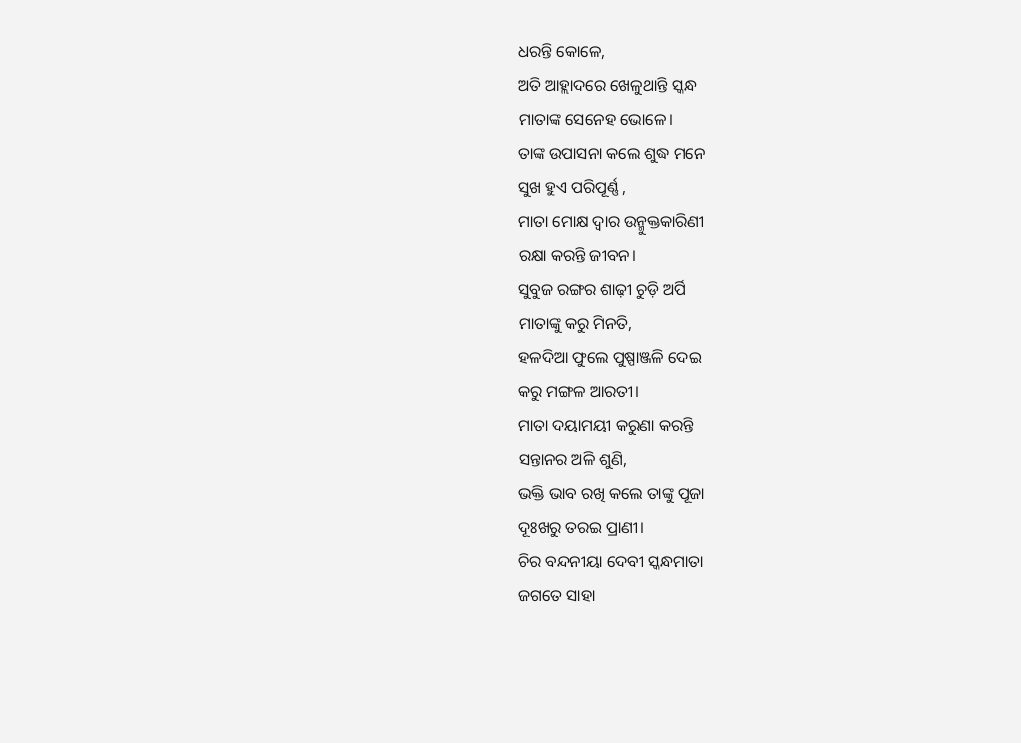ଧରନ୍ତି କୋଳେ,
ଅତି ଆହ୍ଲାଦରେ ଖେଳୁଥାନ୍ତି ସ୍କନ୍ଧ
ମାତାଙ୍କ ସେନେହ ଭୋଳେ।
ତାଙ୍କ ଉପାସନା କଲେ ଶୁଦ୍ଧ ମନେ
ସୁଖ ହୁଏ ପରିପୂର୍ଣ୍ଣ ,
ମାତା ମୋକ୍ଷ ଦ୍ବାର ଉନ୍ମୁକ୍ତକାରିଣୀ
ରକ୍ଷା କରନ୍ତି ଜୀବନ।
ସୁବୁଜ ରଙ୍ଗର ଶାଢ଼ୀ ଚୁଡ଼ି ଅର୍ପି
ମାତାଙ୍କୁ କରୁ ମିନତି,
ହଳଦିଆ ଫୁଲେ ପୁଷ୍ପାଞ୍ଜଳି ଦେଇ
କରୁ ମଙ୍ଗଳ ଆରତୀ।
ମାତା ଦୟାମୟୀ କରୁଣା କରନ୍ତି
ସନ୍ତାନର ଅଳି ଶୁଣି,
ଭକ୍ତି ଭାବ ରଖି କଲେ ତାଙ୍କୁ ପୂଜା
ଦୂଃଖରୁ ତରଇ ପ୍ରାଣୀ।
ଚିର ବନ୍ଦନୀୟା ଦେବୀ ସ୍କନ୍ଧମାତା
ଜଗତେ ସାହା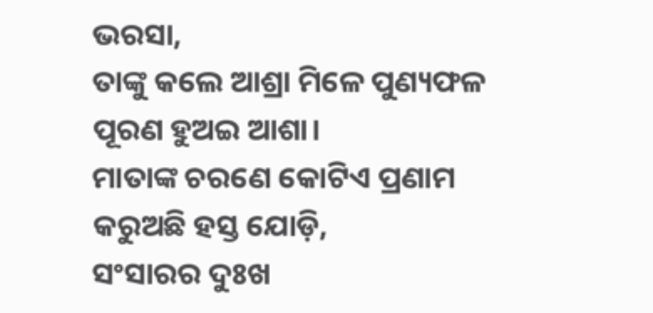ଭରସା,
ତାଙ୍କୁ କଲେ ଆଶ୍ରା ମିଳେ ପୁଣ୍ୟଫଳ
ପୂରଣ ହୁଅଇ ଆଶା।
ମାତାଙ୍କ ଚରଣେ କୋଟିଏ ପ୍ରଣାମ
କରୁଅଛି ହସ୍ତ ଯୋଡ଼ି,
ସଂସାରର ଦୁଃଖ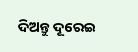ଦିଅନ୍ତୁ ଦୂରେଇ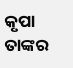କୃପା ତାଙ୍କର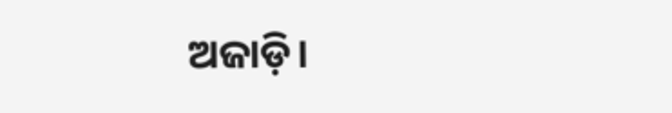ଅଜାଡ଼ି।